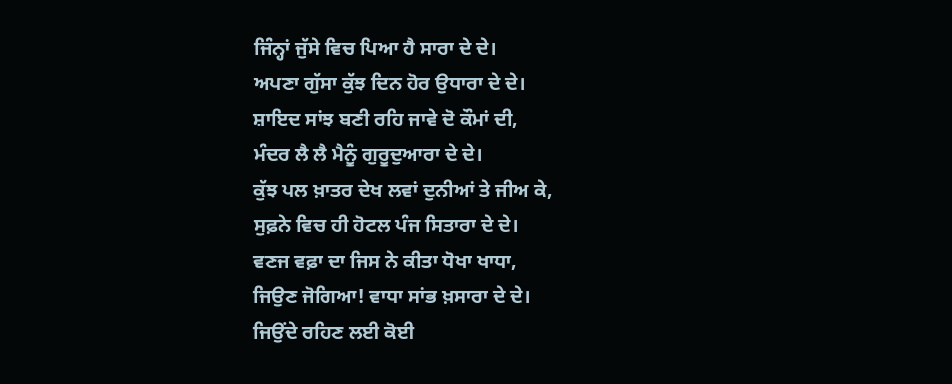ਜਿੰਨ੍ਹਾਂ ਜੁੱਸੇ ਵਿਚ ਪਿਆ ਹੈ ਸਾਰਾ ਦੇ ਦੇ।
ਅਪਣਾ ਗੁੱਸਾ ਕੁੱਝ ਦਿਨ ਹੋਰ ਉਧਾਰਾ ਦੇ ਦੇ।
ਸ਼ਾਇਦ ਸਾਂਝ ਬਣੀ ਰਹਿ ਜਾਵੇ ਦੋ ਕੌਮਾਂ ਦੀ,
ਮੰਦਰ ਲੈ ਲੈ ਮੈਨੂੰ ਗੁਰੂਦੁਆਰਾ ਦੇ ਦੇ।
ਕੁੱਝ ਪਲ ਖ਼ਾਤਰ ਦੇਖ ਲਵਾਂ ਦੁਨੀਆਂ ਤੇ ਜੀਅ ਕੇ,
ਸੁਫ਼ਨੇ ਵਿਚ ਹੀ ਹੋਟਲ ਪੰਜ ਸਿਤਾਰਾ ਦੇ ਦੇ।
ਵਣਜ ਵਫ਼ਾ ਦਾ ਜਿਸ ਨੇ ਕੀਤਾ ਧੋਖਾ ਖਾਧਾ,
ਜਿਉਣ ਜੋਗਿਆ! ਵਾਧਾ ਸਾਂਭ ਖ਼ਸਾਰਾ ਦੇ ਦੇ।
ਜਿਉਂਦੇ ਰਹਿਣ ਲਈ ਕੋਈ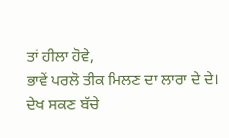ਤਾਂ ਹੀਲਾ ਹੋਵੇ,
ਭਾਵੇਂ ਪਰਲੋ ਤੀਕ ਮਿਲਣ ਦਾ ਲਾਰਾ ਦੇ ਦੇ।
ਦੇਖ ਸਕਣ ਬੱਚੇ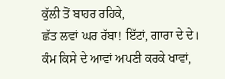ਕੁੱਲੀ ਤੋਂ ਬਾਹਰ ਰਹਿਕੇ,
ਛੱਤ ਲਵਾਂ ਘਰ ਰੱਬਾ! ਇੱਟਾਂ, ਗਾਰਾ ਦੇ ਦੇ।
ਕੰਮ ਕਿਸੇ ਦੇ ਆਵਾਂ ਅਪਣੀ ਕਰਕੇ ਖਾਵਾਂ,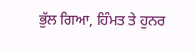ਭੁੱਲ ਗਿਆ, ਹਿੰਮਤ ਤੇ ਹੁਨਰ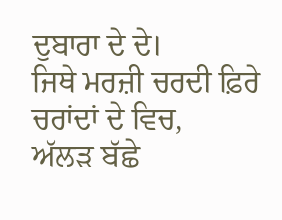ਦੁਬਾਰਾ ਦੇ ਦੇ।
ਜਿਥੇ ਮਰਜ਼ੀ ਚਰਦੀ ਫ਼ਿਰੇ ਚਰਾਂਦਾਂ ਦੇ ਵਿਚ,
ਅੱਲੜ ਬੱਛੇ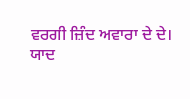ਵਰਗੀ ਜ਼ਿੰਦ ਅਵਾਰਾ ਦੇ ਦੇ।
ਯਾਦ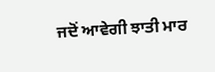ਜਦੋਂ ਆਵੇਗੀ ਝਾਤੀ ਮਾਰ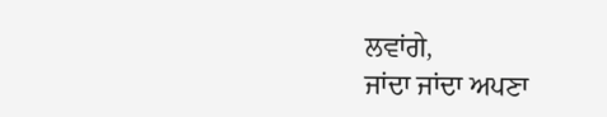ਲਵਾਂਗੇ,
ਜਾਂਦਾ ਜਾਂਦਾ ਅਪਣਾ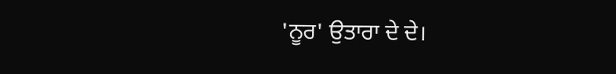'ਨੂਰ' ਉਤਾਰਾ ਦੇ ਦੇ।